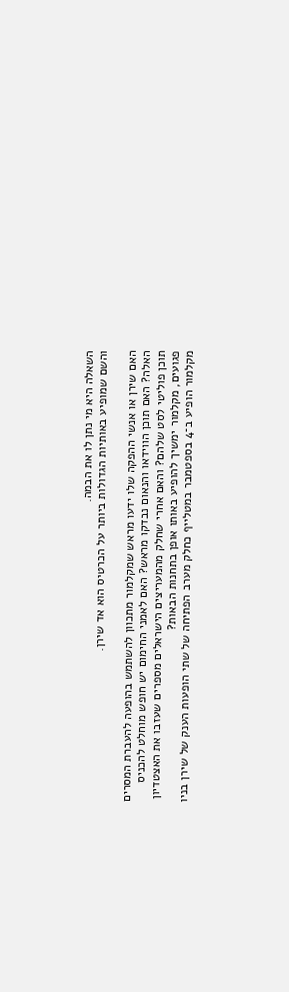השאלה היא מי נתן לו את הבמה.
והשם שמופיע באותיות הגדולות ביותר על הכרטיס הוא אד שירן.

האם שירן או אנשי ההפקה שלו ידעו מראש שמקלמור מתכוון להשתמש בהופעה להעברת המסרים האלה? האם תוכן הווידאו והנאום נבדקו מראש? האם לאמני החימום יש חופש מוחלט להכניס תוכן פוליטי לסט שלהם? והאם אחרי שחלק מהמעריצים הישראלים מספרים שעזבו את האצטדיון פגועים, מקלמור ימשיך להופיע באותו אופן בתחנות הבאות?
מקלמור הופיע ב־4 בספטמבר במטלייף כחלק מערב הפתיחה של שתי הופעות הענק של שירן בניו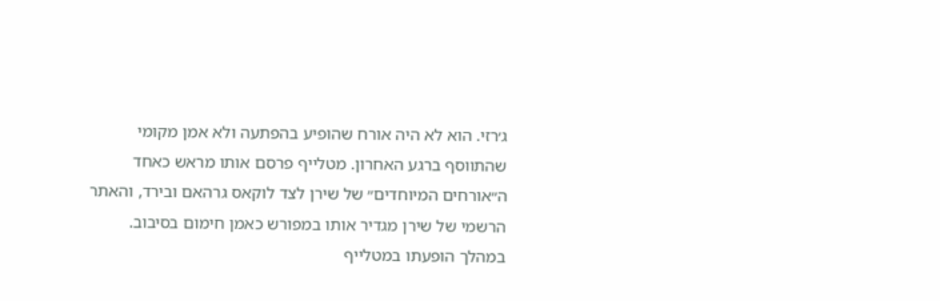ג׳רזי. הוא לא היה אורח שהופיע בהפתעה ולא אמן מקומי שהתווסף ברגע האחרון. מטלייף פרסם אותו מראש כאחד ה״אורחים המיוחדים״ של שירן לצד לוקאס גרהאם ובירד, והאתר הרשמי של שירן מגדיר אותו במפורש כאמן חימום בסיבוב.
במהלך הופעתו במטלייף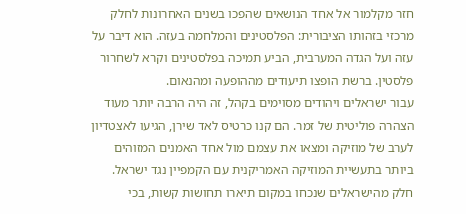חזר מקלמור אל אחד הנושאים שהפכו בשנים האחרונות לחלק מרכזי בזהותו הציבורית: הפלסטינים והמלחמה בעזה. הוא דיבר על עזה ועל הגדה המערבית, הביע תמיכה בפלסטינים וקרא לשחרור פלסטין. ברשת הופצו תיעודים מההופעה ומהנאום.
עבור ישראלים ויהודים מסוימים בקהל, זה היה הרבה יותר מעוד הצהרה פוליטית של זמר. הם קנו כרטיס לאד שירן, הגיעו לאצטדיון לערב של מוזיקה ומצאו את עצמם מול אחד האמנים המזוהים ביותר בתעשיית המוזיקה האמריקנית עם הקמפיין נגד ישראל.
חלק מהישראלים שנכחו במקום תיארו תחושות קשות, בכי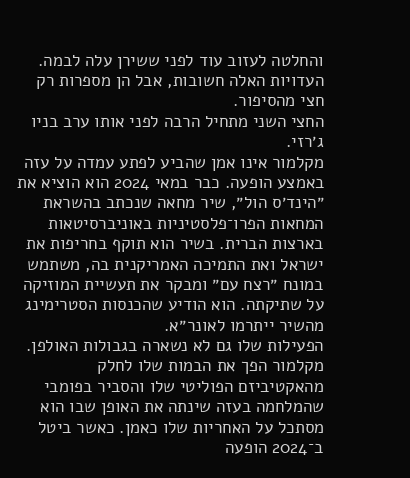והחלטה לעזוב עוד לפני ששירן עלה לבמה. העדויות האלה חשובות, אבל הן מספרות רק חצי מהסיפור.
החצי השני מתחיל הרבה לפני אותו ערב בניו ג׳רזי.
מקלמור אינו אמן שהביע לפתע עמדה על עזה באמצע הופעה. כבר במאי 2024 הוא הוציא את ״הינד׳ס הול״, שיר מחאה שנכתב בהשראת המחאות הפרו־פלסטיניות באוניברסיטאות בארצות הברית. בשיר הוא תוקף בחריפות את ישראל ואת התמיכה האמריקנית בה, משתמש במונח ״רצח עם״ ומבקר את תעשיית המוזיקה על שתיקתה. הוא הודיע שהכנסות הסטרימינג מהשיר ייתרמו לאונר״א.
הפעילות שלו גם לא נשארה בגבולות האולפן. מקלמור הפך את הבמות שלו לחלק מהאקטיביזם הפוליטי שלו והסביר בפומבי שהמלחמה בעזה שינתה את האופן שבו הוא מסתכל על האחריות שלו כאמן. כאשר ביטל ב־2024 הופעה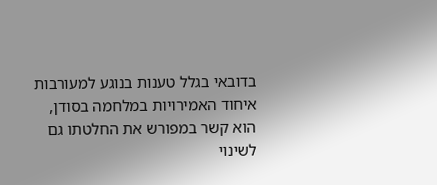בדובאי בגלל טענות בנוגע למעורבות איחוד האמירויות במלחמה בסודן, הוא קשר במפורש את החלטתו גם לשינוי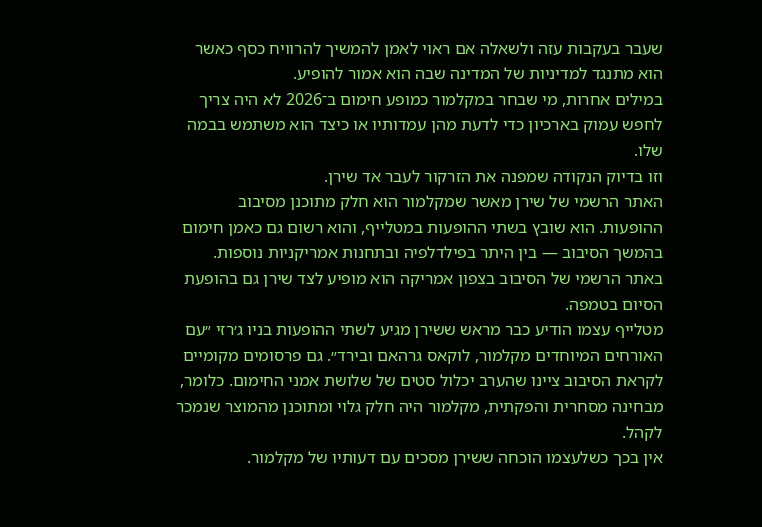שעבר בעקבות עזה ולשאלה אם ראוי לאמן להמשיך להרוויח כסף כאשר הוא מתנגד למדיניות של המדינה שבה הוא אמור להופיע.
במילים אחרות, מי שבחר במקלמור כמופע חימום ב־2026 לא היה צריך לחפש עמוק בארכיון כדי לדעת מהן עמדותיו או כיצד הוא משתמש בבמה שלו.
וזו בדיוק הנקודה שמפנה את הזרקור לעבר אד שירן.
האתר הרשמי של שירן מאשר שמקלמור הוא חלק מתוכנן מסיבוב ההופעות. הוא שובץ בשתי ההופעות במטלייף, והוא רשום גם כאמן חימום בהמשך הסיבוב — בין היתר בפילדלפיה ובתחנות אמריקניות נוספות. באתר הרשמי של הסיבוב בצפון אמריקה הוא מופיע לצד שירן גם בהופעת הסיום בטמפה.
מטלייף עצמו הודיע כבר מראש ששירן מגיע לשתי ההופעות בניו ג׳רזי ״עם האורחים המיוחדים מקלמור, לוקאס גרהאם ובירד״. גם פרסומים מקומיים לקראת הסיבוב ציינו שהערב יכלול סטים של שלושת אמני החימום. כלומר, מבחינה מסחרית והפקתית, מקלמור היה חלק גלוי ומתוכנן מהמוצר שנמכר לקהל.
אין בכך כשלעצמו הוכחה ששירן מסכים עם דעותיו של מקלמור.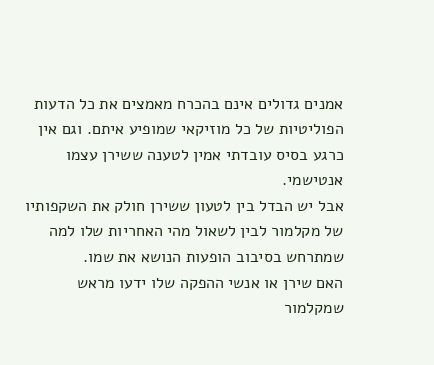אמנים גדולים אינם בהכרח מאמצים את כל הדעות הפוליטיות של כל מוזיקאי שמופיע איתם. וגם אין כרגע בסיס עובדתי אמין לטענה ששירן עצמו אנטישמי.
אבל יש הבדל בין לטעון ששירן חולק את השקפותיו של מקלמור לבין לשאול מהי האחריות שלו למה שמתרחש בסיבוב הופעות הנושא את שמו.
האם שירן או אנשי ההפקה שלו ידעו מראש שמקלמור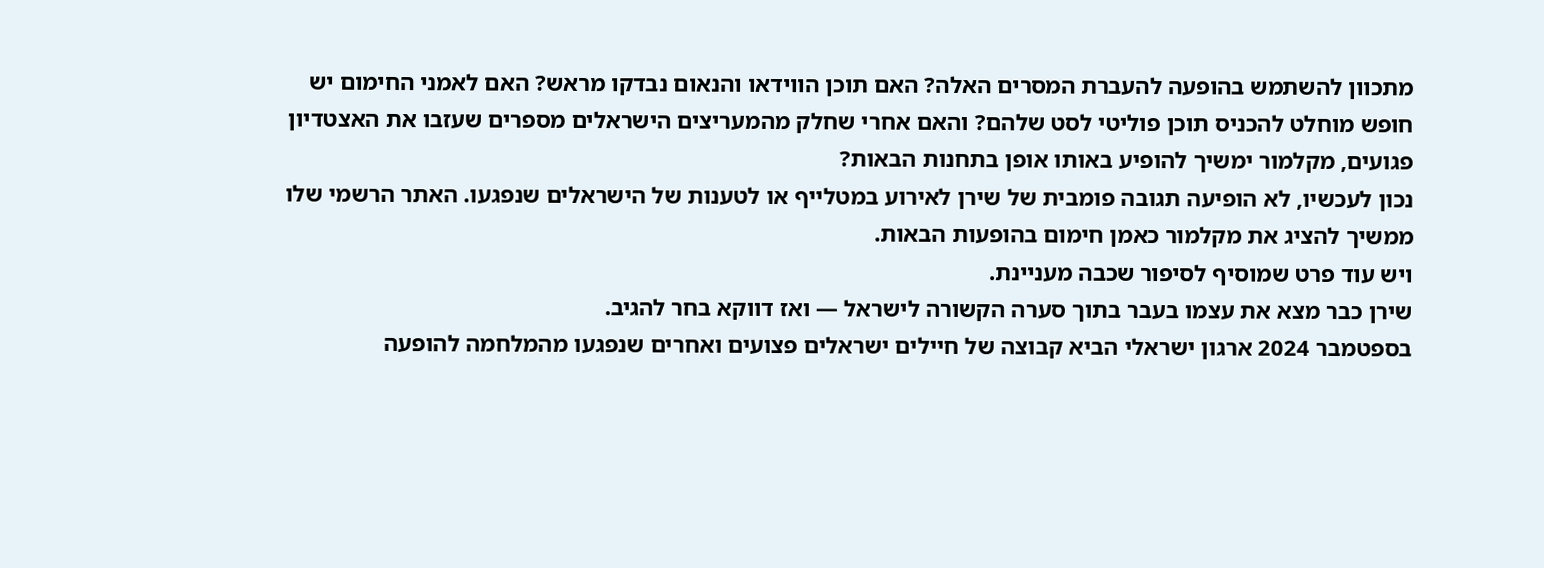מתכוון להשתמש בהופעה להעברת המסרים האלה? האם תוכן הווידאו והנאום נבדקו מראש? האם לאמני החימום יש חופש מוחלט להכניס תוכן פוליטי לסט שלהם? והאם אחרי שחלק מהמעריצים הישראלים מספרים שעזבו את האצטדיון פגועים, מקלמור ימשיך להופיע באותו אופן בתחנות הבאות?
נכון לעכשיו, לא הופיעה תגובה פומבית של שירן לאירוע במטלייף או לטענות של הישראלים שנפגעו. האתר הרשמי שלו ממשיך להציג את מקלמור כאמן חימום בהופעות הבאות.
ויש עוד פרט שמוסיף לסיפור שכבה מעניינת.
שירן כבר מצא את עצמו בעבר בתוך סערה הקשורה לישראל — ואז דווקא בחר להגיב.
בספטמבר 2024 ארגון ישראלי הביא קבוצה של חיילים ישראלים פצועים ואחרים שנפגעו מהמלחמה להופעה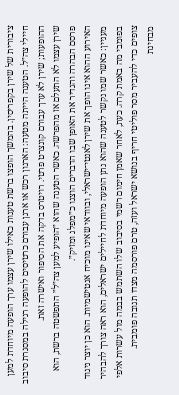ציבורית של שירן בקפריסין. בהמשך הופצו ברשת טענות כאילו שירן עצמו ערך הופעה מיוחדת למען חיילי צה״ל. הטענה הייתה מטעה: הארגון רכש או ארגן עבורם כרטיסים להופעה רגילה במסגרת סיבוב ההופעות; שירן לא ערך עבורם קונצרט פרטי. רויטרס בדקה את הסיפור ואישרה זאת.
שירן עצמו לא התעלם אז מהפרשה. כאשר הטענה שהוא ״הופיע למען צה״ל״ התפשטה ברשת, הוא פרסם הבהרה והגדיר את האופן שבו הדברים הוצגו כ״מפלג ומזיק״.
האירוע ההוא אינו הופך את שירן לאנטי־ישראלי, ובוודאי שאינו מוכיח אנטישמיות. הוא כן יוצר ניגוד מעניין: כאשר שמו נקשר לטענה שהוא נתן הופעה מיוחדת לחיילים ישראלים, הוא ראה צורך להבהיר בפומבי מה באמת קרה. כעת, לאחר שאמן חימום רשמי בסיבוב שלו השתמש בבמה מול עשרות אלפי צופים כדי להעביר מסר פוליטי חריף בנושא ישראל ועזה, טרם פורסמה מצדו תגובה פומבית.
מבחינת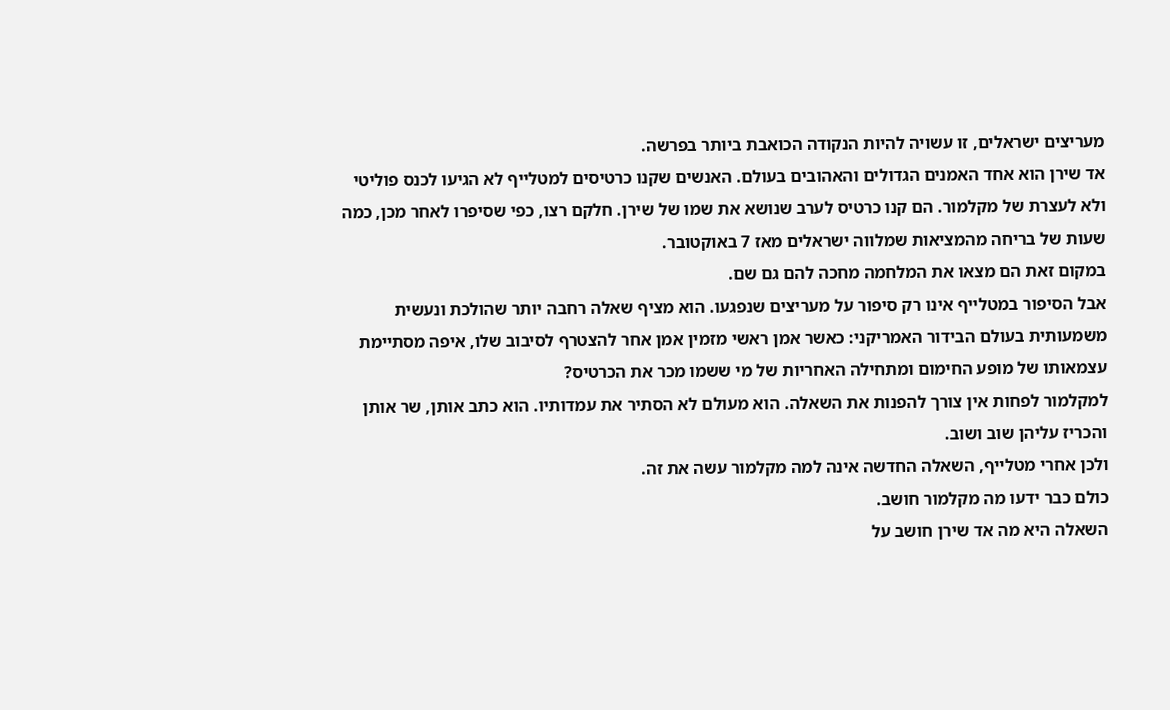מעריצים ישראלים, זו עשויה להיות הנקודה הכואבת ביותר בפרשה.
אד שירן הוא אחד האמנים הגדולים והאהובים בעולם. האנשים שקנו כרטיסים למטלייף לא הגיעו לכנס פוליטי ולא לעצרת של מקלמור. הם קנו כרטיס לערב שנושא את שמו של שירן. חלקם רצו, כפי שסיפרו לאחר מכן, כמה שעות של בריחה מהמציאות שמלווה ישראלים מאז 7 באוקטובר.
במקום זאת הם מצאו את המלחמה מחכה להם גם שם.
אבל הסיפור במטלייף אינו רק סיפור על מעריצים שנפגעו. הוא מציף שאלה רחבה יותר שהולכת ונעשית משמעותית בעולם הבידור האמריקני: כאשר אמן ראשי מזמין אמן אחר להצטרף לסיבוב שלו, איפה מסתיימת עצמאותו של מופע החימום ומתחילה האחריות של מי ששמו מכר את הכרטיס?
למקלמור לפחות אין צורך להפנות את השאלה. הוא מעולם לא הסתיר את עמדותיו. הוא כתב אותן, שר אותן והכריז עליהן שוב ושוב.
ולכן אחרי מטלייף, השאלה החדשה אינה למה מקלמור עשה את זה.
כולם כבר ידעו מה מקלמור חושב.
השאלה היא מה אד שירן חושב על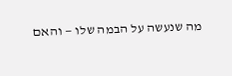מה שנעשה על הבמה שלו — והאם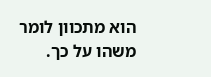הוא מתכוון לומר משהו על כך.